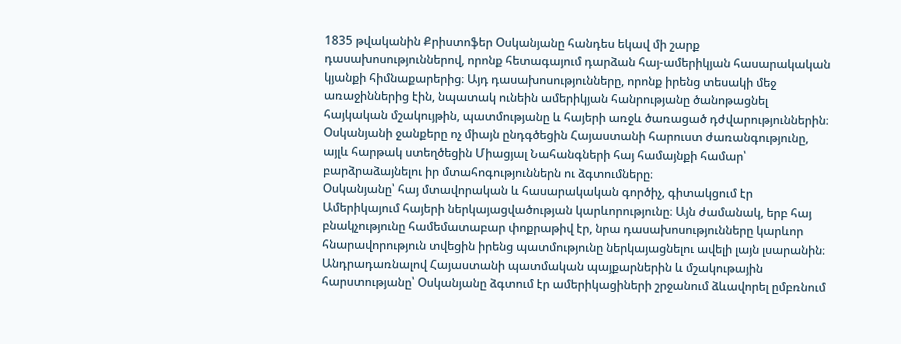1835 թվականին Քրիստոֆեր Օսկանյանը հանդես եկավ մի շարք դասախոսություններով, որոնք հետագայում դարձան հայ-ամերիկյան հասարակական կյանքի հիմնաքարերից։ Այդ դասախոսությունները, որոնք իրենց տեսակի մեջ առաջիններից էին, նպատակ ունեին ամերիկյան հանրությանը ծանոթացնել հայկական մշակույթին, պատմությանը և հայերի առջև ծառացած դժվարություններին։ Օսկանյանի ջանքերը ոչ միայն ընդգծեցին Հայաստանի հարուստ ժառանգությունը, այլև հարթակ ստեղծեցին Միացյալ Նահանգների հայ համայնքի համար՝ բարձրաձայնելու իր մտահոգություններն ու ձգտումները։
Օսկանյանը՝ հայ մտավորական և հասարակական գործիչ, գիտակցում էր Ամերիկայում հայերի ներկայացվածության կարևորությունը։ Այն ժամանակ, երբ հայ բնակչությունը համեմատաբար փոքրաթիվ էր, նրա դասախոսությունները կարևոր հնարավորություն տվեցին իրենց պատմությունը ներկայացնելու ավելի լայն լսարանին։ Անդրադառնալով Հայաստանի պատմական պայքարներին և մշակութային հարստությանը՝ Օսկանյանը ձգտում էր ամերիկացիների շրջանում ձևավորել ըմբռնում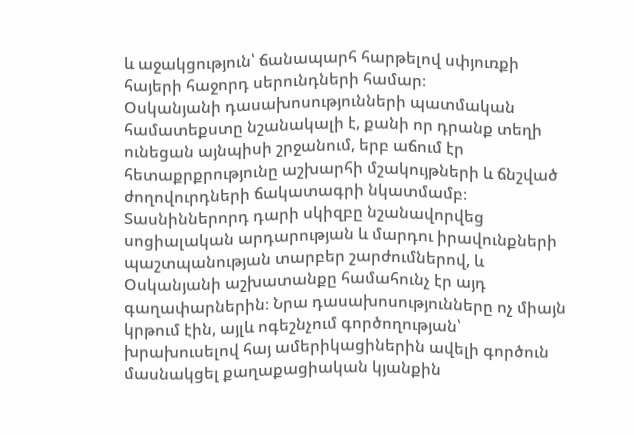և աջակցություն՝ ճանապարհ հարթելով սփյուռքի հայերի հաջորդ սերունդների համար։
Օսկանյանի դասախոսությունների պատմական համատեքստը նշանակալի է, քանի որ դրանք տեղի ունեցան այնպիսի շրջանում, երբ աճում էր հետաքրքրությունը աշխարհի մշակույթների և ճնշված ժողովուրդների ճակատագրի նկատմամբ։ Տասնիններորդ դարի սկիզբը նշանավորվեց սոցիալական արդարության և մարդու իրավունքների պաշտպանության տարբեր շարժումներով, և Օսկանյանի աշխատանքը համահունչ էր այդ գաղափարներին։ Նրա դասախոսությունները ոչ միայն կրթում էին, այլև ոգեշնչում գործողության՝ խրախուսելով հայ ամերիկացիներին ավելի գործուն մասնակցել քաղաքացիական կյանքին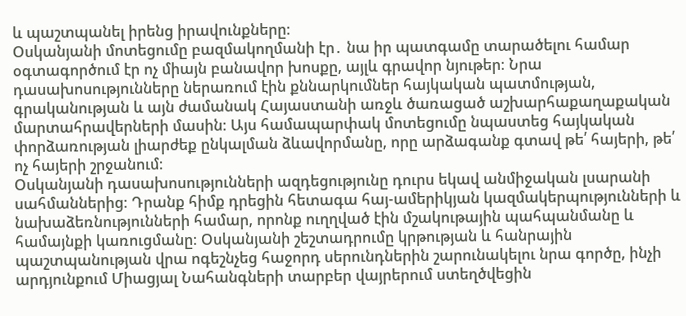և պաշտպանել իրենց իրավունքները։
Օսկանյանի մոտեցումը բազմակողմանի էր․ նա իր պատգամը տարածելու համար օգտագործում էր ոչ միայն բանավոր խոսքը, այլև գրավոր նյութեր։ Նրա դասախոսությունները ներառում էին քննարկումներ հայկական պատմության, գրականության և այն ժամանակ Հայաստանի առջև ծառացած աշխարհաքաղաքական մարտահրավերների մասին։ Այս համապարփակ մոտեցումը նպաստեց հայկական փորձառության լիարժեք ընկալման ձևավորմանը, որը արձագանք գտավ թե՛ հայերի, թե՛ ոչ հայերի շրջանում։
Օսկանյանի դասախոսությունների ազդեցությունը դուրս եկավ անմիջական լսարանի սահմաններից։ Դրանք հիմք դրեցին հետագա հայ-ամերիկյան կազմակերպությունների և նախաձեռնությունների համար, որոնք ուղղված էին մշակութային պահպանմանը և համայնքի կառուցմանը։ Օսկանյանի շեշտադրումը կրթության և հանրային պաշտպանության վրա ոգեշնչեց հաջորդ սերունդներին շարունակելու նրա գործը, ինչի արդյունքում Միացյալ Նահանգների տարբեր վայրերում ստեղծվեցին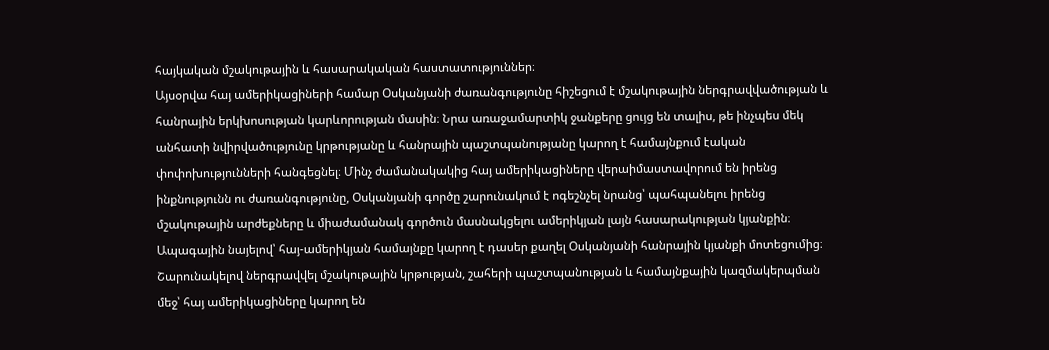հայկական մշակութային և հասարակական հաստատություններ։
Այսօրվա հայ ամերիկացիների համար Օսկանյանի ժառանգությունը հիշեցում է մշակութային ներգրավվածության և հանրային երկխոսության կարևորության մասին։ Նրա առաջամարտիկ ջանքերը ցույց են տալիս, թե ինչպես մեկ անհատի նվիրվածությունը կրթությանը և հանրային պաշտպանությանը կարող է համայնքում էական փոփոխությունների հանգեցնել։ Մինչ ժամանակակից հայ ամերիկացիները վերաիմաստավորում են իրենց ինքնությունն ու ժառանգությունը, Օսկանյանի գործը շարունակում է ոգեշնչել նրանց՝ պահպանելու իրենց մշակութային արժեքները և միաժամանակ գործուն մասնակցելու ամերիկյան լայն հասարակության կյանքին։
Ապագային նայելով՝ հայ-ամերիկյան համայնքը կարող է դասեր քաղել Օսկանյանի հանրային կյանքի մոտեցումից։ Շարունակելով ներգրավվել մշակութային կրթության, շահերի պաշտպանության և համայնքային կազմակերպման մեջ՝ հայ ամերիկացիները կարող են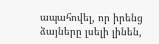ապահովել, որ իրենց ձայները լսելի լինեն,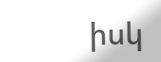իսկ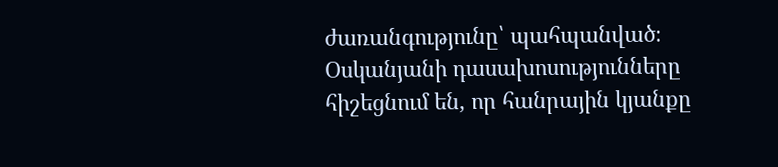ժառանգությունը՝ պահպանված։ Օսկանյանի դասախոսությունները հիշեցնում են, որ հանրային կյանքը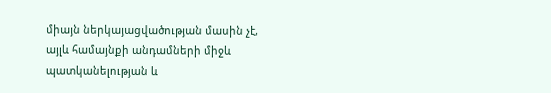միայն ներկայացվածության մասին չէ, այլև համայնքի անդամների միջև պատկանելության և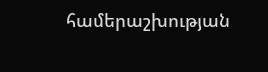համերաշխության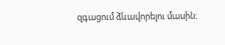զգացում ձևավորելու մասին։